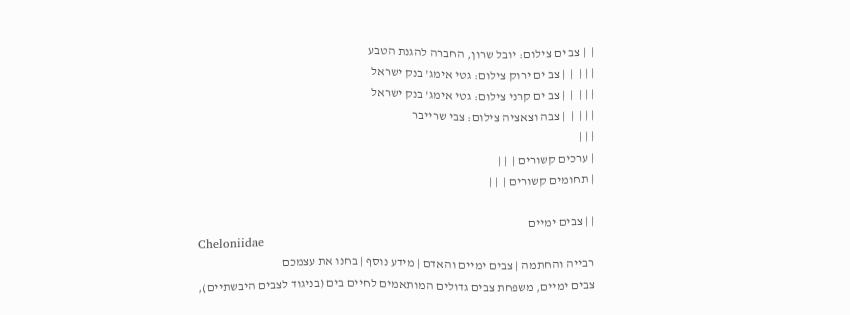|  | צב ים צילום: יובל שרון, החברה להגנת הטבע
| | |  |  | צב ים ירוק צילום: גטי אימג' בנק ישראל
| | |  |  | צב ים קרני צילום: גטי אימג' בנק ישראל
| | |  |  | צבה וצאציה צילום: צבי שרייבר
| | |
| ערכים קשורים |  | |
| תחומים קשורים |  | |

| | צבים ימיים
Cheloniidae
רבייה והחתמה | צבים ימיים והאדם | מידע נוסף | בחנו את עצמכם
צבים ימיים, משפחת צבים גדולים המותאמים לחיים בים (בניגוד לצבים היבשתיים),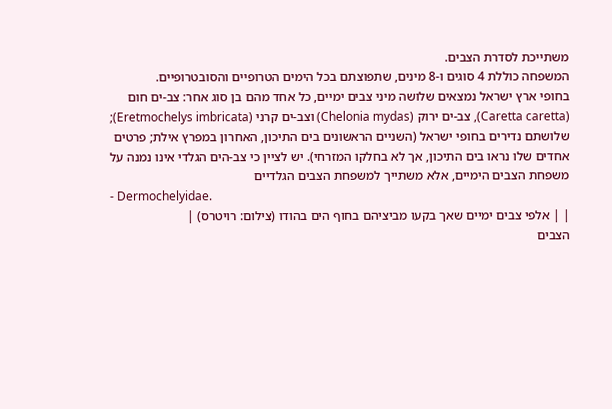משתייכת לסדרת הצבים.
המשפחה כוללת 4 סוגים ו-8 מינים, שתפוצתם בכל הימים הטרופיים והסובטרופיים.
בחופי ארץ ישראל נמצאים שלושה מיני צבים ימיים, כל אחד מהם בן סוג אחר: צב-ים חום (Caretta caretta), צב-ים ירוק (Chelonia mydas) וצב-ים קרני (Eretmochelys imbricata); שלושתם נדירים בחופי ישראל (השניים הראשונים בים התיכון, האחרון במפרץ אילת; פרטים אחדים שלו נראו בים התיכון, אך לא בחלקו המזרחי). יש לציין כי צב-הים הגלדי אינו נמנה על משפחת הצבים הימיים, אלא משתייך למשפחת הצבים הגלדיים
- Dermochelyidae.
| | אלפי צבים ימיים שאך בקעו מביציהם בחוף הים בהודו (צילום: רויטרס) |
הצבים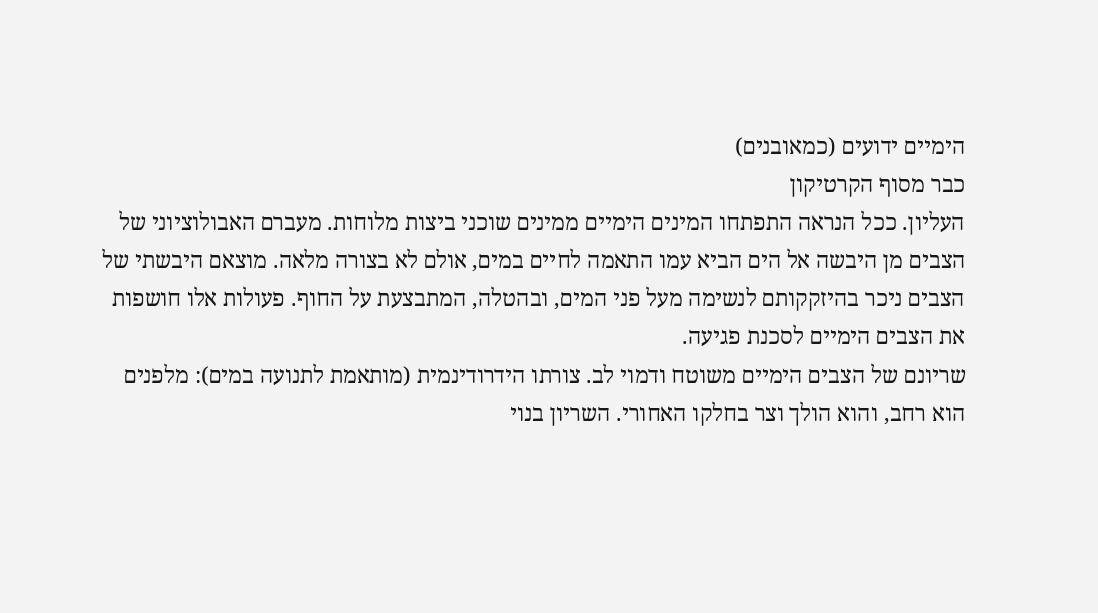הימיים ידועים (כמאובנים)
כבר מסוף הקרטיקון
העליון. ככל הנראה התפתחו המינים הימיים ממינים שוכני ביצות מלוחות. מעברם האבולוציוני של
הצבים מן היבשה אל הים הביא עמו התאמה לחיים במים, אולם לא בצורה מלאה. מוצאם היבשתי של הצבים ניכר בהיזקקותם לנשימה מעל פני המים, ובהטלה, המתבצעת על החוף. פעולות אלו חושפות את הצבים הימיים לסכנת פגיעה.
שריונם של הצבים הימיים משוטח ודמוי לב. צורתו הידרודינמית (מותאמת לתנועה במים): מלפנים הוא רחב, והוא הולך וצר בחלקו האחורי. השריון בנוי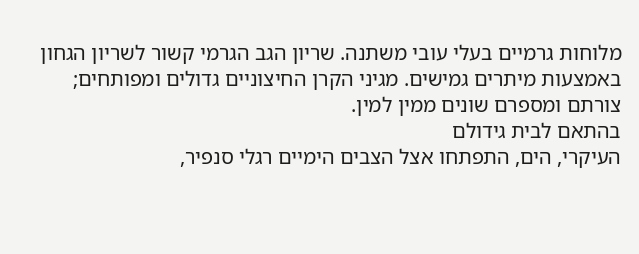מלוחות גרמיים בעלי עובי משתנה. שריון הגב הגרמי קשור לשריון הגחון באמצעות מיתרים גמישים. מגיני הקרן החיצוניים גדולים ומפותחים; צורתם ומספרם שונים ממין למין.
בהתאם לבית גידולם
העיקרי, הים, התפתחו אצל הצבים הימיים רגלי סנפיר,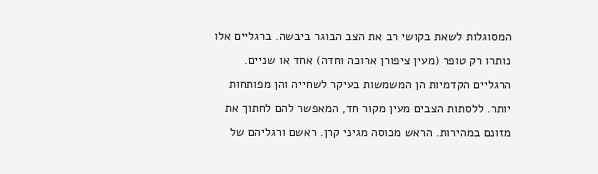המסוגלות לשאת בקושי רב את הצב הבוגר ביבשה. ברגליים אלו נותרו רק טופר (מעין ציפורן ארוכה וחדה) אחד או שניים. הרגליים הקדמיות הן המשמשות בעיקר לשחייה והן מפותחות יותר. ללסתות הצבים מעין מקור חד, המאפשר להם לחתוך את מזונם במהירות. הראש מכוסה מגיני קרן. ראשם ורגליהם של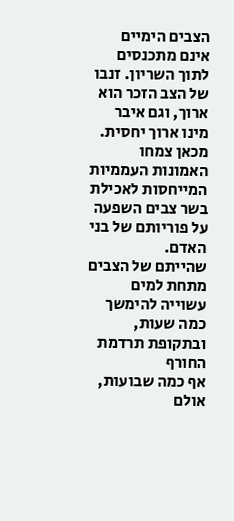הצבים הימיים אינם מתכנסים לתוך השריון. זנבו של הצב הזכר הוא ארוך, וגם איבר מינו ארוך יחסית. מכאן צמחו האמונות העממיות המייחסות לאכילת בשר צבים השפעה על פוריותם של בני האדם.
שהייתם של הצבים מתחת למים עשוייה להימשך כמה שעות, ובתקופת תרדמת החורף
אף כמה שבועות, אולם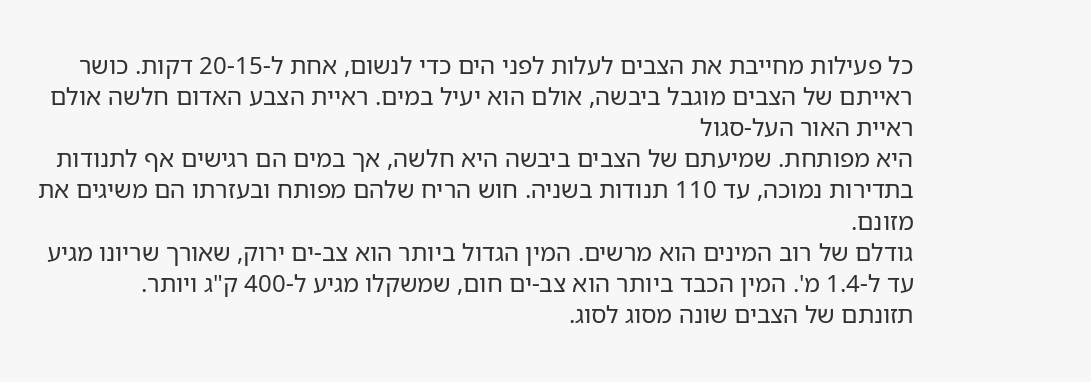כל פעילות מחייבת את הצבים לעלות לפני הים כדי לנשום, אחת ל-20-15 דקות. כושר ראייתם של הצבים מוגבל ביבשה, אולם הוא יעיל במים. ראיית הצבע האדום חלשה אולם ראיית האור העל-סגול
היא מפותחת. שמיעתם של הצבים ביבשה היא חלשה, אך במים הם רגישים אף לתנודות בתדירות נמוכה, עד 110 תנודות בשניה. חוש הריח שלהם מפותח ובעזרתו הם משיגים את מזונם.
גודלם של רוב המינים הוא מרשים. המין הגדול ביותר הוא צב-ים ירוק, שאורך שריונו מגיע עד ל-1.4 מ'. המין הכבד ביותר הוא צב-ים חום, שמשקלו מגיע ל-400 ק"ג ויותר.
תזונתם של הצבים שונה מסוג לסוג.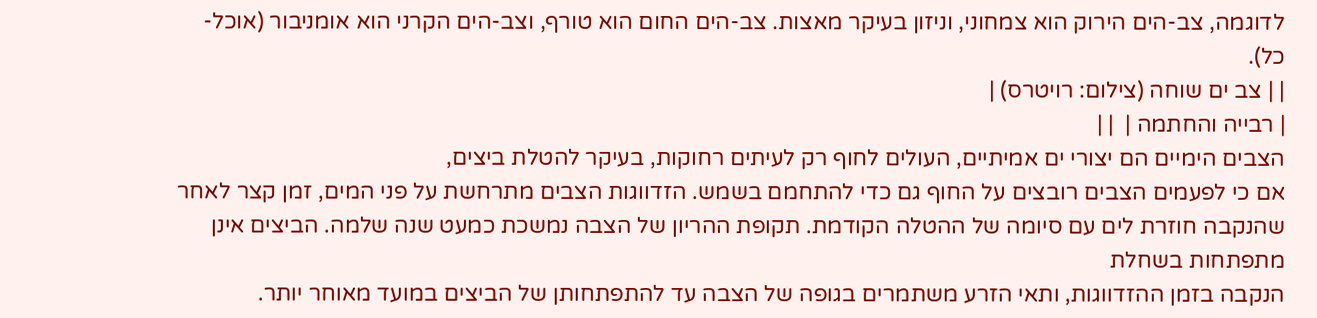לדוגמה, צב-הים הירוק הוא צמחוני, וניזון בעיקר מאצות. צב-הים החום הוא טורף, וצב-הים הקרני הוא אומניבור (אוכל-כל).
| | צב ים שוחה (צילום: רויטרס) |
| רבייה והחתמה |  | |
הצבים הימיים הם יצורי ים אמיתיים, העולים לחוף רק לעיתים רחוקות, בעיקר להטלת ביצים,
אם כי לפעמים הצבים רובצים על החוף גם כדי להתחמם בשמש. הזדווגות הצבים מתרחשת על פני המים, זמן קצר לאחר שהנקבה חוזרת לים עם סיומה של ההטלה הקודמת. תקופת ההריון של הצבה נמשכת כמעט שנה שלמה. הביצים אינן מתפתחות בשחלת
הנקבה בזמן ההזדווגות, ותאי הזרע משתמרים בגופה של הצבה עד להתפתחותן של הביצים במועד מאוחר יותר.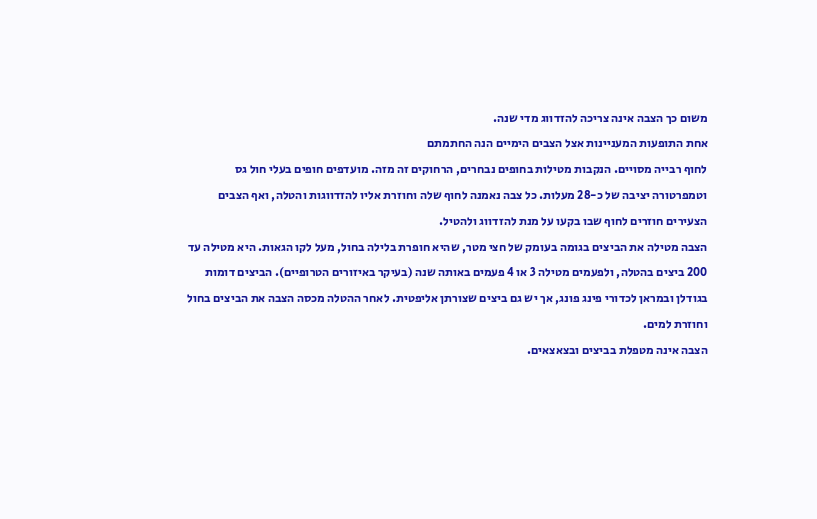משום כך הצבה אינה צריכה להזדווג מדי שנה.
אחת התופעות המעניינות אצל הצבים הימיים הנה החתמתם
לחוף רבייה מסויים. הנקבות מטילות בחופים נבחרים, הרחוקים זה מזה. מועדפים חופים בעלי חול גס וטמפרטורה יציבה של כ-28 מעלות. כל צבה נאמנה לחוף שלה וחוזרת אליו להזדווגות והטלה, ואף הצבים הצעירים חוזרים לחוף שבו בקעו על מנת להזדווג ולהטיל.
הצבה מטילה את הביצים בגומה בעומק של חצי מטר, שהיא חופרת בלילה בחול, מעל לקו הגאות. היא מטילה עד 200 ביצים בהטלה, ולפעמים מטילה 3 או 4 פעמים באותה שנה (בעיקר באיזורים הטרופיים). הביצים דומות בגודלן ובמראן לכדורי פינג פונג, אך יש גם ביצים שצורתן אליפטית. לאחר ההטלה מכסה הצבה את הביצים בחול וחוזרת למים.
הצבה אינה מטפלת בביצים ובצאצאים.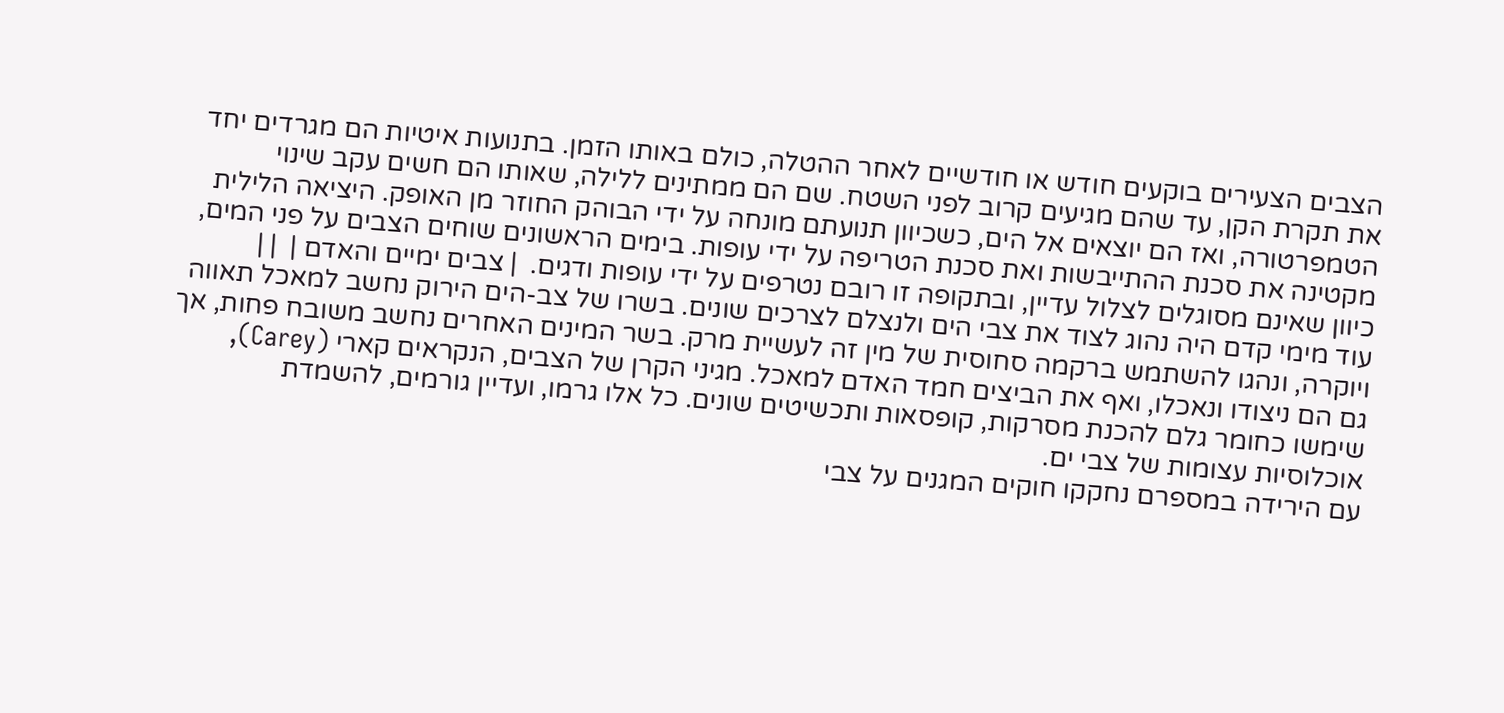הצבים הצעירים בוקעים חודש או חודשיים לאחר ההטלה, כולם באותו הזמן. בתנועות איטיות הם מגרדים יחד את תקרת הקן, עד שהם מגיעים קרוב לפני השטח. שם הם ממתינים ללילה, שאותו הם חשים עקב שינוי הטמפרטורה, ואז הם יוצאים אל הים, כשכיוון תנועתם מונחה על ידי הבוהק החוזר מן האופק. היציאה הלילית מקטינה את סכנת ההתייבשות ואת סכנת הטריפה על ידי עופות. בימים הראשונים שוחים הצבים על פני המים, כיוון שאינם מסוגלים לצלול עדיין, ובתקופה זו רובם נטרפים על ידי עופות ודגים.  | צבים ימיים והאדם |  | |
עוד מימי קדם היה נהוג לצוד את צבי הים ולנצלם לצרכים שונים. בשרו של צב-הים הירוק נחשב למאכל תאווה ויוקרה, ונהגו להשתמש ברקמה סחוסית של מין זה לעשיית מרק. בשר המינים האחרים נחשב משובח פחות, אך גם הם ניצודו ונאכלו, ואף את הביצים חמד האדם למאכל. מגיני הקרן של הצבים, הנקראים קארי (Carey), שימשו כחומר גלם להכנת מסרקות, קופסאות ותכשיטים שונים. כל אלו גרמו, ועדיין גורמים, להשמדת אוכלוסיות עצומות של צבי ים.
עם הירידה במספרם נחקקו חוקים המגנים על צבי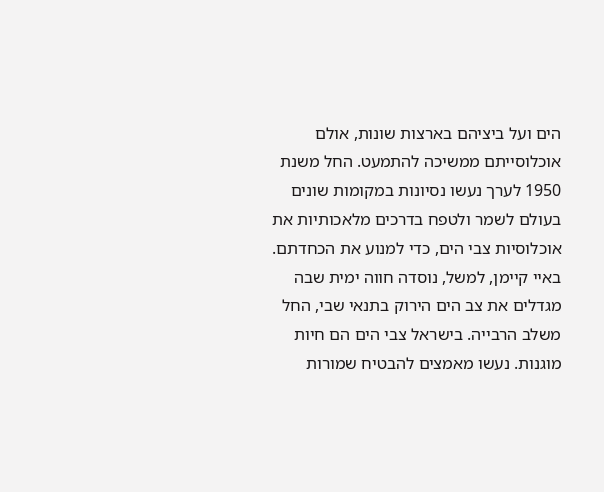הים ועל ביציהם בארצות שונות, אולם אוכלוסייתם ממשיכה להתמעט. החל משנת 1950 לערך נעשו נסיונות במקומות שונים בעולם לשמר ולטפח בדרכים מלאכותיות את אוכלוסיות צבי הים, כדי למנוע את הכחדתם. באיי קיימן, למשל, נוסדה חווה ימית שבה מגדלים את צב הים הירוק בתנאי שבי, החל משלב הרבייה. בישראל צבי הים הם חיות מוגנות. נעשו מאמצים להבטיח שמורות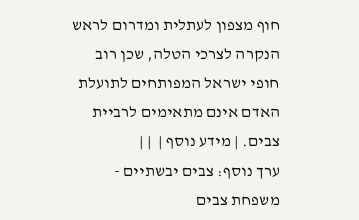חוף מצפון לעתלית ומדרום לראש הנקרה לצרכי הטלה, שכן רוב חופי ישראל המפותחים לתועלת האדם אינם מתאימים לרביית צבים. | מידע נוסף |  | |
ערך נוסף: צבים יבשתיים - משפחת צבים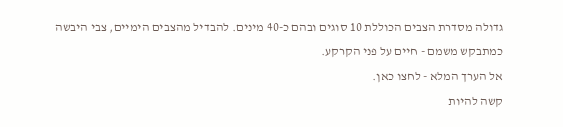גדולה מסדרת הצבים הכוללת 10 סוגים ובהם כ-40 מינים. להבדיל מהצבים הימיים, צבי היבשה כמתבקש משמם - חיים על פני הקרקע.
אל הערך המלא - לחצו כאן.
קשה להיות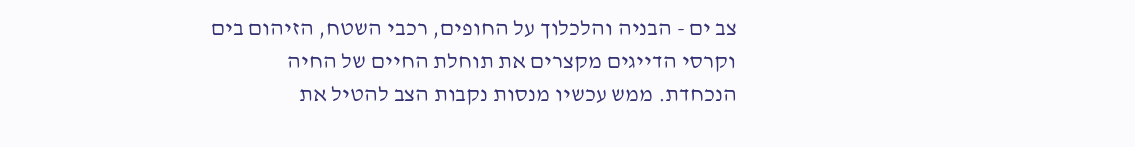צב ים - הבניה והלכלוך על החופים, רכבי השטח, הזיהום בים וקרסי הדייגים מקצרים את תוחלת החיים של החיה הנכחדת. ממש עכשיו מנסות נקבות הצב להטיל את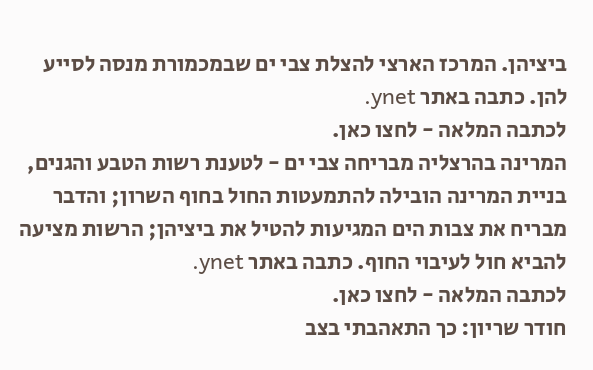ביציהן. המרכז הארצי להצלת צבי ים שבמכמורת מנסה לסייע להן. כתבה באתר ynet.
לכתבה המלאה - לחצו כאן.
המרינה בהרצליה מבריחה צבי ים - לטענת רשות הטבע והגנים, בניית המרינה הובילה להתמעטות החול בחוף השרון; והדבר מבריח את צבות הים המגיעות להטיל את ביציהן; הרשות מציעה להביא חול לעיבוי החוף. כתבה באתר ynet.
לכתבה המלאה - לחצו כאן.
חודר שריון: כך התאהבתי בצב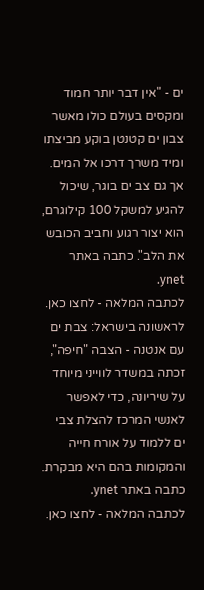ים - "אין דבר יותר חמוד ומקסים בעולם כולו מאשר צבון ים קטנטן בוקע מביצתו ומיד משרך דרכו אל המים. אך גם צב ים בוגר, שיכול להגיע למשקל 100 קילוגרם, הוא יצור רגוע וחביב הכובש את הלב". כתבה באתר ynet.
לכתבה המלאה - לחצו כאן.
לראשונה בישראל: צבת ים עם אנטנה - הצבה "חיפה", זכתה במשדר לווייני מיוחד על שיריונה, כדי לאפשר לאנשי המרכז להצלת צבי ים ללמוד על אורח חייה והמקומות בהם היא מבקרת. כתבה באתר ynet.
לכתבה המלאה - לחצו כאן.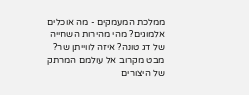ממלכת המעמקים - מה אוכלים אלמוגים? מהי מהירות השחייה של דג טונה? איזה לווייתן שר? מבט מקרוב אל עולמם המרתק של היצורים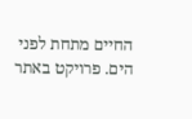החיים מתחת לפני הים. פרויקט באתר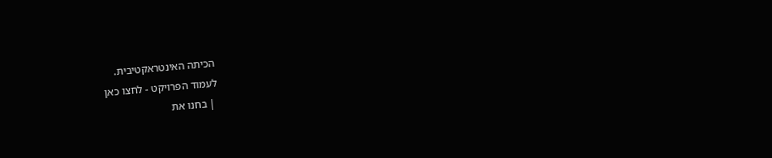הכיתה האינטראקטיבית.
לעמוד הפרויקט - לחצו כאן
 | בחנו את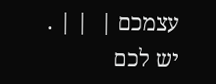עצמכם |  | | .
יש לכם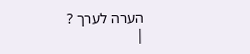הערה לערך ?
|